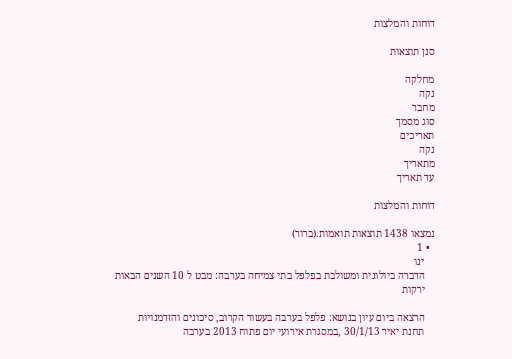דוחות והמלצות

סנן תוצאות

מחלקה
נקה
מחבר
סוג מסמך
תאריכים
נקה
מתאריך
עד תאריך

דוחות והמלצות

נמצאו 1438 תוצאות תואמות.(ברור)
  • 1
    ינו
    הדברה ביולוגית ומשולבת בפלפל בתי צמיחה בערבה: מבט ל 10 השנים הבאות
    ירקות

    הרצאה ביום עיון בנושא: פלפל בערבה בעשור הקרוב, סיכונים והזדמנויות
    תחנת יאיר 30/1/13 ,במסגרת אירועי יום פתוח 2013 בערבה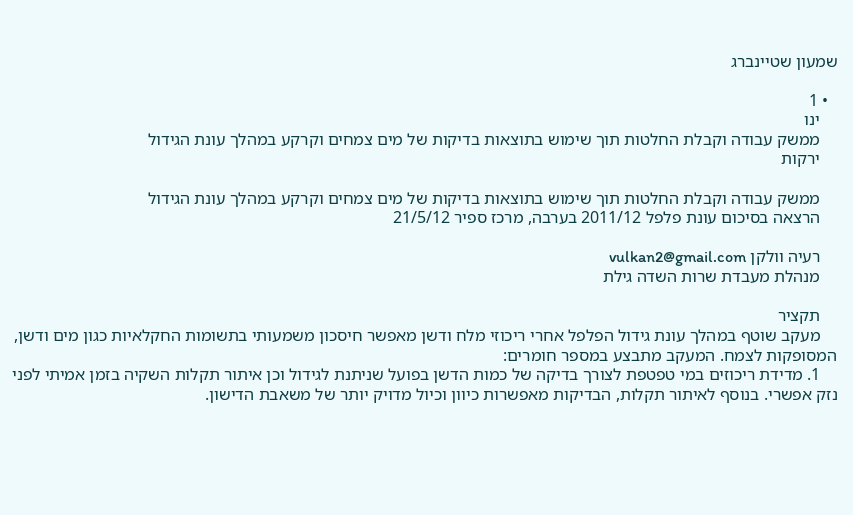שמעון שטיינברג

  • 1
    ינו
    ממשק עבודה וקבלת החלטות תוך שימוש בתוצאות בדיקות של מים צמחים וקרקע במהלך עונת הגידול
    ירקות

    ממשק עבודה וקבלת החלטות תוך שימוש בתוצאות בדיקות של מים צמחים וקרקע במהלך עונת הגידול
    הרצאה בסיכום עונת פלפל 2011/12 בערבה, מרכז ספיר 21/5/12

    רעיה וולקן vulkan2@gmail.com
    מנהלת מעבדת שרות השדה גילת

    תקציר
    מעקב שוטף במהלך עונת גידול הפלפל אחרי ריכוזי מלח ודשן מאפשר חיסכון משמעותי בתשומות החקלאיות כגון מים ודשן, המסופקות לצמח. המעקב מתבצע במספר חומרים:
    1. מדידת ריכוזים במי טפטפת לצורך בדיקה של כמות הדשן בפועל שניתנת לגידול וכן איתור תקלות השקיה בזמן אמיתי לפני נזק אפשרי. בנוסף לאיתור תקלות, הבדיקות מאפשרות כיוון וכיול מדויק יותר של משאבת הדישון.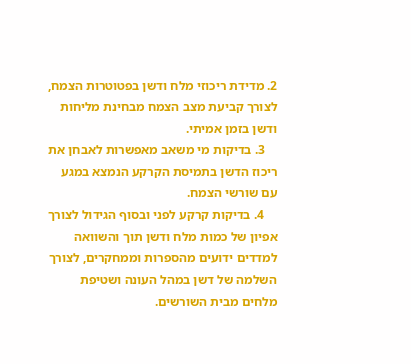2. מדידת ריכוזי מלח ודשן בפטוטרות הצמח, לצורך קביעת מצב הצמח מבחינת מליחות ודשן בזמן אמיתי.
    3. בדיקות מי משאב מאפשרות לאבחן את ריכוז הדשן בתמיסת הקרקע הנמצא במגע עם שורשי הצמח.
    4. בדיקות קרקע לפני ובסוף הגידול לצורך אפיון של כמות מלח ודשן תוך והשוואה למדדים ידועים מהספרות וממחקרים, לצורך השלמה של דשן במהל העונה ושטיפת מלחים מבית השורשים.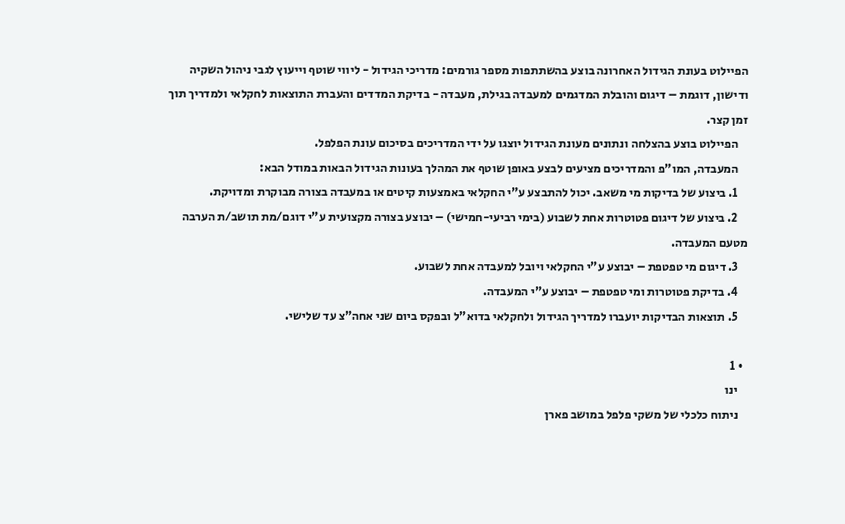הפיילוט בעונת הגידול האחרונה בוצע בהשתתפות מספר גורמים: מדריכי הגידול - ליווי שוטף וייעוץ לגבי ניהול השקיה ודישון, דוגמת – דיגום והובלת המדגמים למעבדה בגילת, מעבדה - בדיקת המדדים והעברת התוצאות לחקלאי ולמדריך תוך זמן קצר.
    הפיילוט בוצע בהצלחה ונתונים מעונת הגידול יוצגו על ידי המדריכים בסיכום עונת הפלפל.
    המעבדה, המו"פ והמדריכים מציעים לבצע באופן שוטף את המהלך בעונות הגידול הבאות במודל הבא:
    1. ביצוע של בדיקות מי משאב. יכול להתבצע ע"י החקלאי באמצעות קיטים או במעבדה בצורה מבוקרת ומדויקת.
    2. ביצוע של דיגום פטוטרות אחת לשבוע (בימי רביעי-חמישי) – יבוצע בצורה מקצועית ע"י דוגם/מת תושב/ת הערבה מטעם המעבדה.
    3. דיגום מי טפטפת – יבוצע ע"י החקלאי ויובל למעבדה אחת לשבוע.
    4. בדיקת פטוטרות ומי טפטפת – יבוצע ע"י המעבדה.
    5. תוצאות הבדיקות יועברו למדריך הגידול ולחקלאי בדוא"ל ובפקס ביום שני אחה"צ עד שלישי.

  • 1
    ינו
    ניתוח כלכלי של משקי פלפל במושב פארן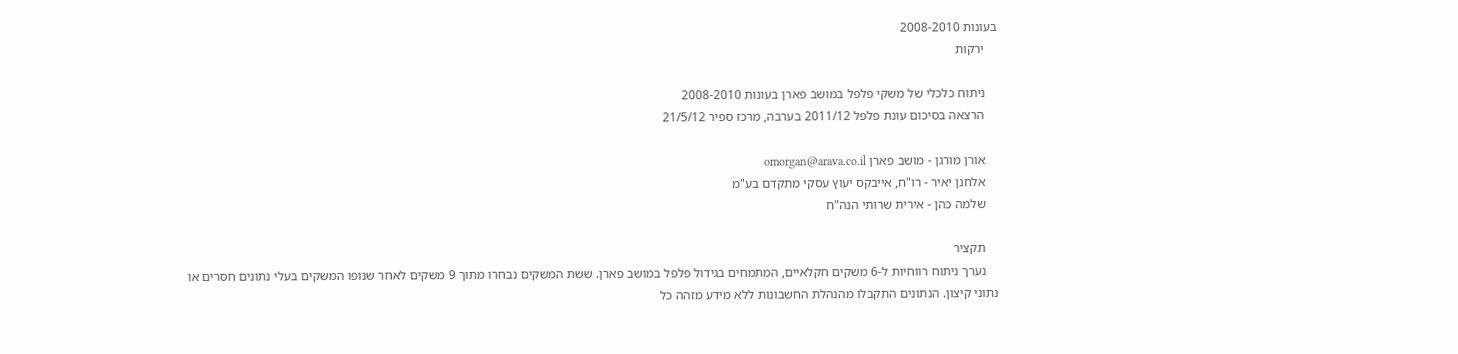בעונות 2008-2010
    ירקות

    ניתוח כלכלי של משקי פלפל במושב פארן בעונות 2008-2010
    הרצאה בסיכום עונת פלפל 2011/12 בערבה, מרכז ספיר 21/5/12

    אורן מורגן - מושב פארן omorgan@arava.co.il
    אלחנן יאיר - רו"ח, אייבקס יעוץ עסקי מתקדם בע"מ
    שלמה כהן - אירית שרותי הנה"ח

    תקציר
    נערך ניתוח רווחיות ל-6 משקים חקלאיים, המתמחים בגידול פלפל במושב פארן. ששת המשקים נבחרו מתוך 9 משקים לאחר שנופו המשקים בעלי נתונים חסרים או נתוני קיצון. הנתונים התקבלו מהנהלת החשבונות ללא מידע מזהה כל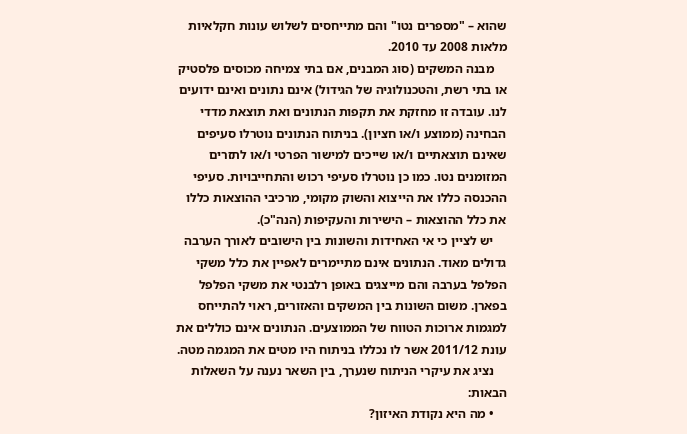שהוא – "מספרים נטו" והם מתייחסים לשלוש עונות חקלאיות מלאות 2008 עד 2010.
    מבנה המשקים (סוג המבנים, אם בתי צמיחה מכוסים פלסטיק או בתי רשת, והטכנולוגיה של הגידול) אינם נתונים ואינם ידועים לנו. עובדה זו מחזקת את תקפות הנתונים ואת תוצאת מדדי הבחינה (ממוצע ו/או חציון). בניתוח הנתונים נוטרלו סעיפים שאינם תוצאתיים ו/או שייכים למישור הפרטי ו/או לתזרים המזומנים נטו. כמו כן נוטרלו סעיפי רכוש והתחייבויות. סעיפי ההכנסה כללו את הייצוא והשוק מקומי, מרכיבי ההוצאות כללו את כלל ההוצאות – הישירות והעקיפות (הנה"כ).
    יש לציין כי אי האחידות והשונות בין הישובים לאורך הערבה גדולים מאוד. הנתונים אינם מתיימרים לאפיין את כלל משקי הפלפל בערבה והם מייצגים באופן רלבנטי את משקי הפלפל בפארן. משום השונות בין המשקים והאזורים, ראוי להתייחס למגמות ארוכות הטווח של הממוצעים. הנתונים אינם כוללים את עונת 2011/12 אשר לו נכללו בניתוח היו מטים את המגמה מטה.
    נציג את עיקרי הניתוח שנערך, בין השאר נענה על השאלות הבאות:
    • מה היא נקודת האיזון?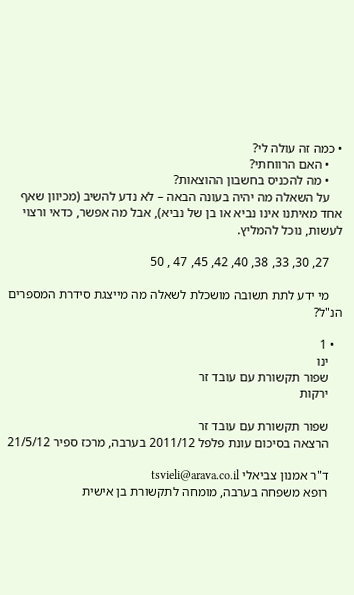• כמה זה עולה לי?
    • האם הרווחתי?
    • מה להכניס בחשבון ההוצאות?
    על השאלה מה יהיה בעונה הבאה – לא נדע להשיב (מכיוון שאף אחד מאיתנו אינו נביא או בן של נביא), אבל מה אפשר, כדאי ורצוי לעשות, נוכל להמליץ.

    27, 30, 33, 38, 40, 42, 45, 47 , 50

    מי ידע לתת תשובה מושכלת לשאלה מה מייצגת סידרת המספרים הנ"ל?

  • 1
    ינו
    שפור תקשורת עם עובד זר
    ירקות

    שפור תקשורת עם עובד זר
    הרצאה בסיכום עונת פלפל 2011/12 בערבה, מרכז ספיר 21/5/12

    ד"ר אמנון צביאלי tsvieli@arava.co.il
    רופא משפחה בערבה, מומחה לתקשורת בן אישית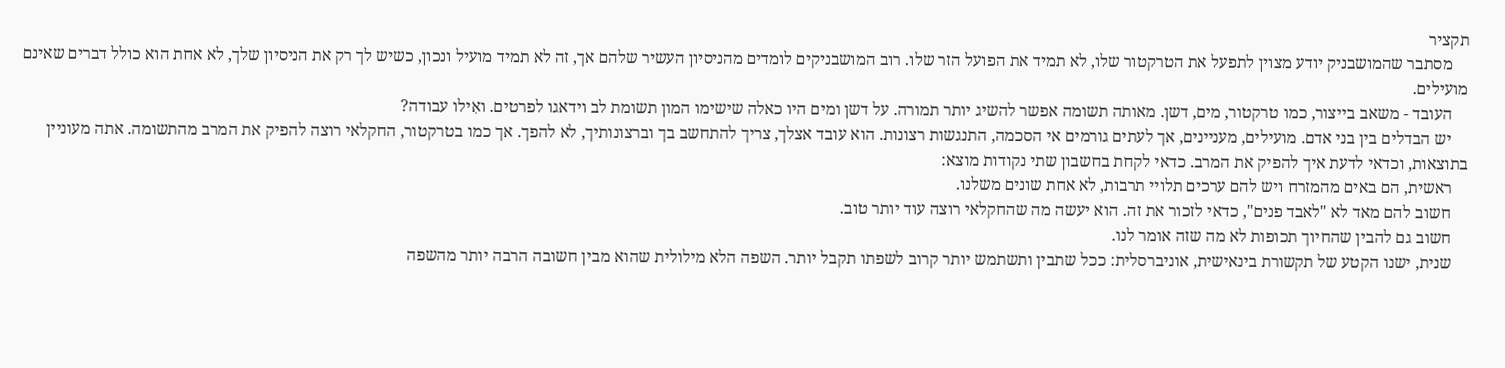תקציר
    מסתבר שהמושבניק יודע מצוין לתפעל את הטרקטור שלו, לא תמיד את הפועל הזר שלו. רוב המושבניקים לומדים מהניסיון העשיר שלהם אך, זה לא תמיד מועיל ונכון, כשיש לך רק את הניסיון שלך, לא אחת הוא כולל דברים שאינם מועילים.
    העובד - משאב בייצור, כמו טרקטור, מים, דשן. מאותה תשומה אפשר להשיג יותר תמורה. על דשן ומים היו כאלה שישימו המון תשומת לב וידאגו לפרטים. ואִילו עבודה?
    יש הבדלים בין בני אדם. מועילים, מעניינים, אך לעתים גורמים אי הסכמה, התנגשות רצונות. הוא עובד אצלך, צריך להתחשב בך וברצונותיך, לא להפך. אך כמו בטרקטור, החקלאי רוצה להפיק את המרב מהתשומה. אתה מעוניין בתוצאות, וכדאי לדעת איך להפיק את המרב. כדאי לקחת בחשבון שתי נקודות מוצא:
    ראשית, הם באים מהמזרח ויש להם ערכים תלויי תרבות, לא אחת שונים משלנו.
    חשוב להם מאד לא "לאבד פנים", כדאי לזכור את זה. הוא יעשה מה שהחקלאי רוצה עוד יותר טוב.
    חשוב גם להבין שהחיוך תכופות לא מה שזה אומר לנו.
    שנית, ישנו הקטע של תקשורת בינאישית, אוניברסלית: ככל שתבין ותשתמש יותר קרוב לשפתו תקבל יותר. השפה הלא מילולית שהוא מבין חשובה הרבה יותר מהשפה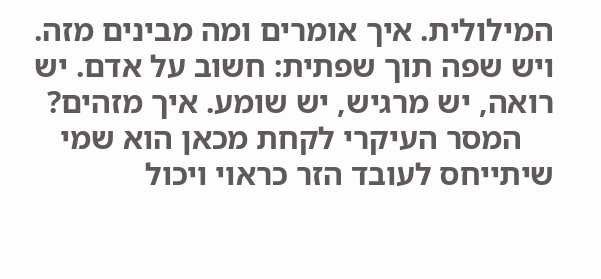המילולית. איך אומרים ומה מבינים מזה. ויש שפה תוך שפתית: חשוב על אדם. יש רואה, יש מרגיש, יש שומע. איך מזהים?
    המסר העיקרי לקחת מכאן הוא שמי שיתייחס לעובד הזר כראוי ויכול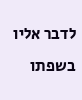לדבר אליו בשפתו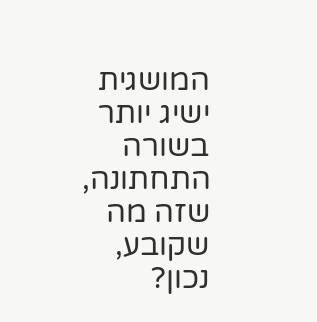המושגית ישיג יותר בשורה התחתונה, שזה מה שקובע, נכון?